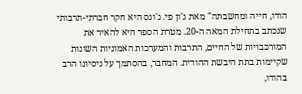הודו, חייה ומחשבתה" מאת ג'ון פי. ג'ונס היא חקר חברתי-תרבותי שנכתב בתחילת המאה ה-20. מטרת הספר היא להאיר את המורכבויות של החיים, התרבות והמערכות האמוניות השונות שקיימות בתת היבשת ההודית. המחבר, בהסתמך על ניסיונו הרב בהודו,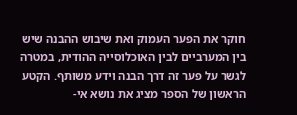חוקר את הפער העמוק ואת שיבוש ההבנה שיש בין המערביים לבין האוכלוסייה ההודית, במטרה לגשר על פער זה דרך הבנה וידע משותף. הקטע הראשון של הספר מציג את נושא אי-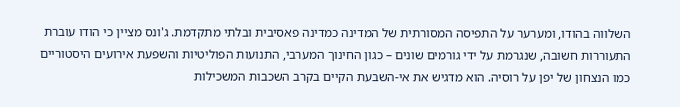השלווה בהודו, ומערער על התפיסה המסורתית של המדינה כמדינה פאסיבית ובלתי מתקדמת. ג'ונס מציין כי הודו עוברת התעוררות חשובה, שנגרמת על ידי גורמים שונים – כגון החינוך המערבי, התנועות הפוליטיות והשפעת אירועים היסטוריים כמו הנצחון של יפן על רוסיה. הוא מדגיש את אי-השבעת הקיים בקרב השכבות המשכילות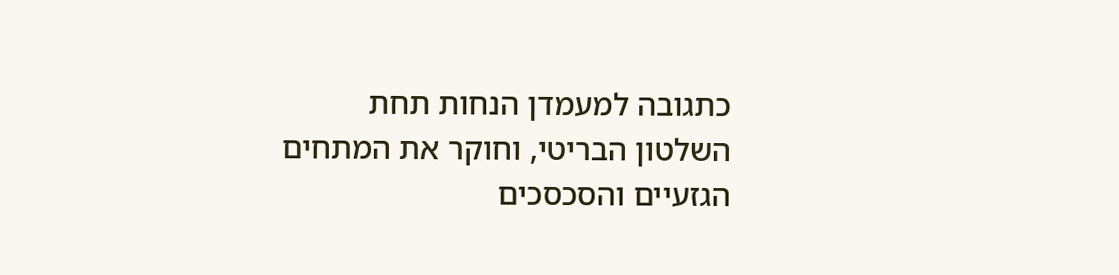כתגובה למעמדן הנחות תחת השלטון הבריטי, וחוקר את המתחים הגזעיים והסכסכים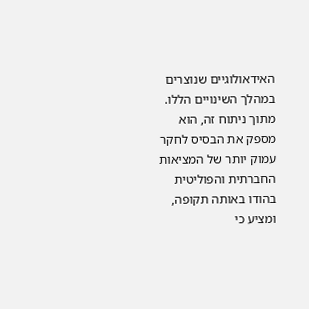האידאולוגיים שנוצרים במהלך השינויים הללו. מתוך ניתוח זה, הוא מספק את הבסיס לחקר עמוק יותר של המציאות החברתית והפוליטית בהודו באותה תקופה, ומציע כי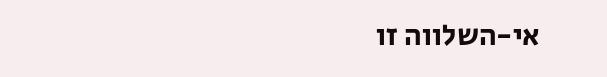אי-השלווה זו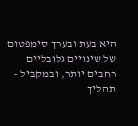היא בעת ובערך סימפטום של שינויים גלובליים רחבים יותר, ובמקביל – תהליך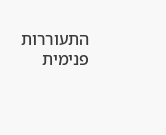התעוררות פנימית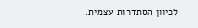לכיוון הסתדרות עצמית.